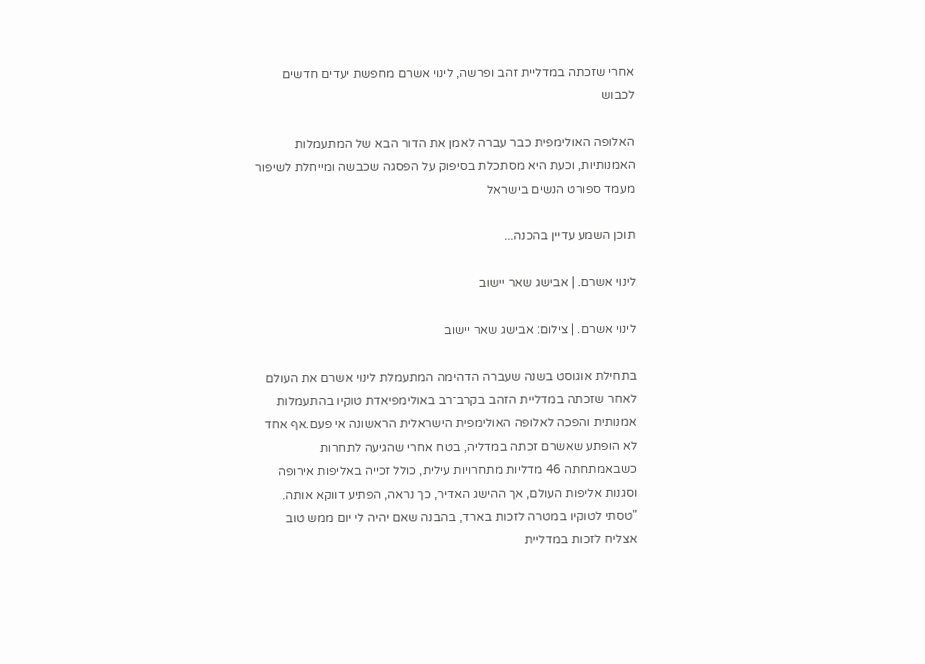אחרי שזכתה במדליית זהב ופרשה, לינוי אשרם מחפשת יעדים חדשים לכבוש

האלופה האולימפית כבר עברה לאמן את הדור הבא של המתעמלות האמנותיות, וכעת היא מסתכלת בסיפוק על הפסגה שכבשה ומייחלת לשיפור מעמד ספורט הנשים בישראל

תוכן השמע עדיין בהכנה...

לינוי אשרם. | אבישג שאר יישוב

לינוי אשרם. | צילום: אבישג שאר יישוב

בתחילת אוגוסט בשנה שעברה הדהימה המתעמלת לינוי אשרם את העולם לאחר שזכתה במדליית הזהב בקרב־רב באולימפיאדת טוקיו בהתעמלות אמנותית והפכה לאלופה האולימפית הישראלית הראשונה אי פעם.אף אחד לא הופתע שאשרם זכתה במדליה, בטח אחרי שהגיעה לתחרות כשבאמתחתה 46 מדליות מתחרויות עילית, כולל זכייה באליפות אירופה וסגנות אליפות העולם, אך ההישג האדיר, כך נראה, הפתיע דווקא אותה. "טסתי לטוקיו במטרה לזכות בארד, בהבנה שאם יהיה לי יום ממש טוב אצליח לזכות במדליית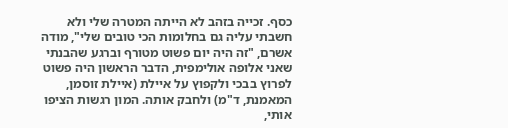כסף. זכייה בזהב לא הייתה המטרה שלי ולא חשבתי עליה גם בחלומות הכי טובים שלי", מודה אשרם, "זה היה יום פשוט מטורף וברגע שהבנתי שאני אלופה אולימפית, הדבר הראשון היה פשוט לפרוץ בבכי ולקפוץ על איילת (איילת זוסמן, המאמנת, ד"מ) ולחבק אותה. המון רגשות הציפו אותי,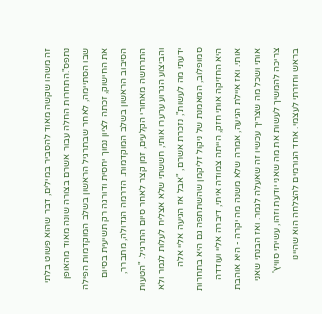זה משהו שקשה מאוד להסביר במילים, דבר שהוא פשוט בלתי נתפס".התחרות החלה עבור אשרם בצורה שונה מאוד מהאופן שבו הסתיימה, לאחר שבתרגיל הראשון בשלב המוקדמות הפילה את החישוק, זכתה לציון נמוך יחסית ודורגה רק תשיעית בסיום הסיבוב הראשון בשלב המוקדמות. הדרמה הגדולה, מתברר, התרחשה מאחורי הקלעים, זמן קצר לאחר סיום התרגיל. "הטעות והביצוע הגרוע ערערו אותי, חששתי שלא אצליח לעלות לגמר ולא ידעתי מה לעשות", נזכרת אשרם, "אבל אז הגיעה אליי אלה סמופלוב, המאמנת של ניקול זליקמן שהשתתפה גם היא בתחרות היא החזיקה אותי חזק, הייתה צמודה איתי, דיברה אליי ועודדה אותי. ואז איילת הגיעה, אמרה שלא משנה מה יקרה - היא אוהבת אותי ושכל מה שצריך עכשיו זה שאעלה לגמר. ואז הבנתי שאני צריכה להמשיך לעשות את מה שאני יודעת וזהו, עשיתי סוויץ' בראש וחזרתי לעצמי. אחד הגורמים להצלחה הוא שהיינו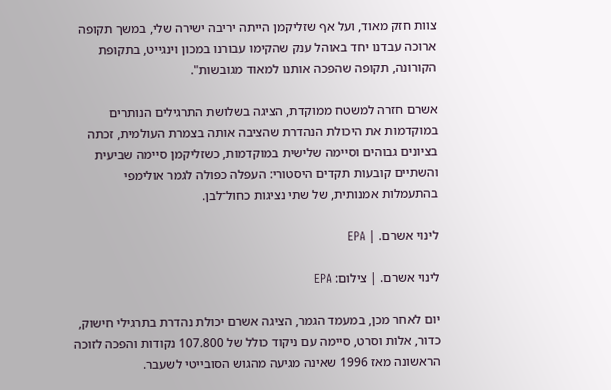צוות חזק מאוד, ועל אף שזליקמן הייתה יריבה ישירה שלי, במשך תקופה ארוכה עבדנו יחד באוהל ענק שהקימו עבורנו במכון וינגייט, בתקופת הקורונה, תקופה שהפכה אותנו למאוד מגובשות".

אשרם חזרה למשטח ממוקדת, הציגה בשלושת התרגילים הנותרים במוקדמות את היכולת הנהדרת שהציבה אותה בצמרת העולמית, זכתה בציונים גבוהים וסיימה שלישית במוקדמות, כשזליקמן סיימה שביעית והשתיים קובעות תקדים היסטורי: העפלה כפולה לגמר אולימפי בהתעמלות אמנותית, של שתי נציגות כחול־לבן.

לינוי אשרם. | EPA

לינוי אשרם. | צילום: EPA

יום לאחר מכן, במעמד הגמר, הציגה אשרם יכולת נהדרת בתרגילי חישוק, כדור, אלות וסרט, סיימה עם ניקוד כולל של 107.800 נקודות והפכה לזוכה הראשונה מאז 1996 שאינה מגיעה מהגוש הסובייטי לשעבר.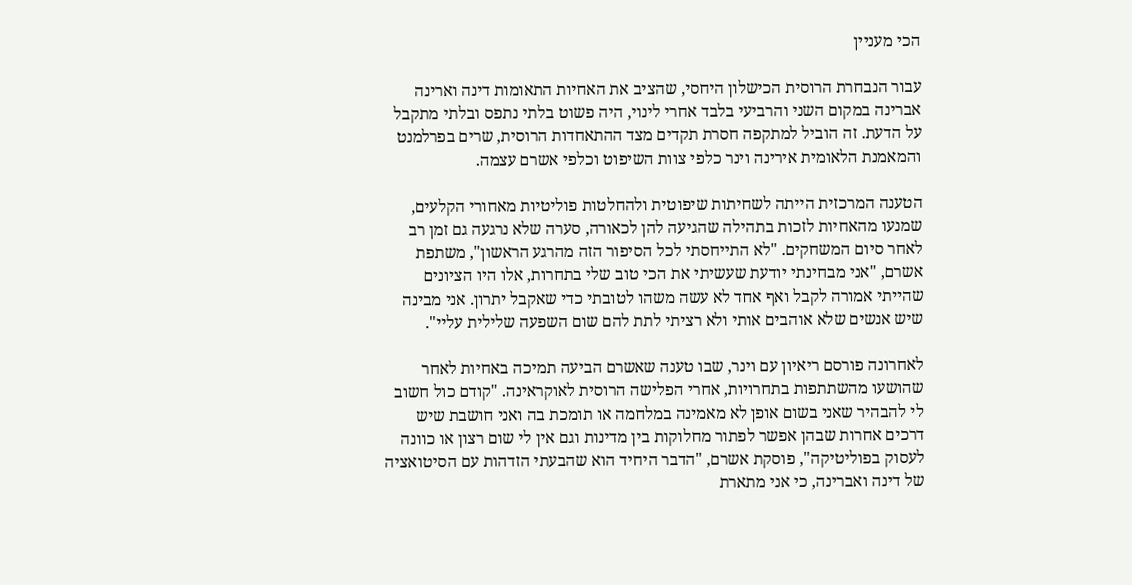הכי מעניין

עבור הנבחרת הרוסית הכישלון היחסי, שהציב את האחיות התאומות דינה וארינה אברינה במקום השני והרביעי בלבד אחרי לינוי, היה פשוט בלתי נתפס ובלתי מתקבל על הדעת. זה הוביל למתקפה חסרת תקדים מצד ההתאחדות הרוסית, שרים בפרלמנט והמאמנת הלאומית אירינה וינר כלפי צוות השיפוט וכלפי אשרם עצמה.

הטענה המרכזית הייתה לשחיתות שיפוטית ולהחלטות פוליטיות מאחורי הקלעים, שמנעו מהאחיות לזכות בתהילה שהגיעה להן לכאורה, סערה שלא נרגעה גם זמן רב לאחר סיום המשחקים. "לא התייחסתי לכל הסיפור הזה מהרגע הראשון", משתפת אשרם, "אני מבחינתי יודעת שעשיתי את הכי טוב שלי בתחרות, אלו היו הציונים שהייתי אמורה לקבל ואף אחד לא עשה משהו לטובתי כדי שאקבל יתרון. אני מבינה שיש אנשים שלא אוהבים אותי ולא רציתי לתת להם שום השפעה שלילית עליי".

לאחרונה פורסם ריאיון עם וינר, שבו טענה שאשרם הביעה תמיכה באחיות לאחר שהושעו מהשתתפות בתחרויות, אחרי הפלישה הרוסית לאוקראינה. "קודם כול חשוב לי להבהיר שאני בשום אופן לא מאמינה במלחמה או תומכת בה ואני חושבת שיש דרכים אחרות שבהן אפשר לפתור מחלוקות בין מדינות וגם אין לי שום רצון או כוונה לעסוק בפוליטיקה", פוסקת אשרם, "הדבר היחיד הוא שהבעתי הזדהות עם הסיטואציה של דינה ואברינה, כי אני מתארת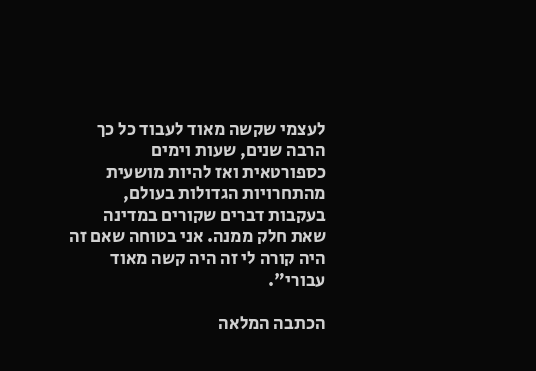לעצמי שקשה מאוד לעבוד כל כך הרבה שנים, שעות וימים כספורטאית ואז להיות מושעית מהתחרויות הגדולות בעולם, בעקבות דברים שקורים במדינה שאת חלק ממנה. אני בטוחה שאם זה היה קורה לי זה היה קשה מאוד עבורי".

הכתבה המלאה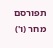תפורסם מחר (ו')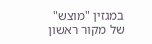במגזין "מוצש" של מקור ראשון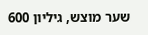שער מוצש, גיליון 600